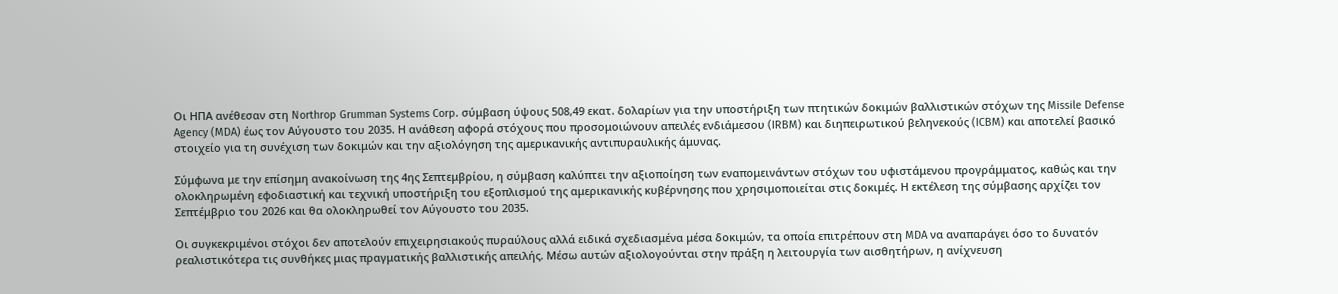Οι ΗΠΑ ανέθεσαν στη Northrop Grumman Systems Corp. σύμβαση ύψους 508,49 εκατ. δολαρίων για την υποστήριξη των πτητικών δοκιμών βαλλιστικών στόχων της Missile Defense Agency (MDA) έως τον Αύγουστο του 2035. Η ανάθεση αφορά στόχους που προσομοιώνουν απειλές ενδιάμεσου (IRBM) και διηπειρωτικού βεληνεκούς (ICBM) και αποτελεί βασικό στοιχείο για τη συνέχιση των δοκιμών και την αξιολόγηση της αμερικανικής αντιπυραυλικής άμυνας.

Σύμφωνα με την επίσημη ανακοίνωση της 4ης Σεπτεμβρίου, η σύμβαση καλύπτει την αξιοποίηση των εναπομεινάντων στόχων του υφιστάμενου προγράμματος, καθώς και την ολοκληρωμένη εφοδιαστική και τεχνική υποστήριξη του εξοπλισμού της αμερικανικής κυβέρνησης που χρησιμοποιείται στις δοκιμές. Η εκτέλεση της σύμβασης αρχίζει τον Σεπτέμβριο του 2026 και θα ολοκληρωθεί τον Αύγουστο του 2035.

Οι συγκεκριμένοι στόχοι δεν αποτελούν επιχειρησιακούς πυραύλους αλλά ειδικά σχεδιασμένα μέσα δοκιμών, τα οποία επιτρέπουν στη MDA να αναπαράγει όσο το δυνατόν ρεαλιστικότερα τις συνθήκες μιας πραγματικής βαλλιστικής απειλής. Μέσω αυτών αξιολογούνται στην πράξη η λειτουργία των αισθητήρων, η ανίχνευση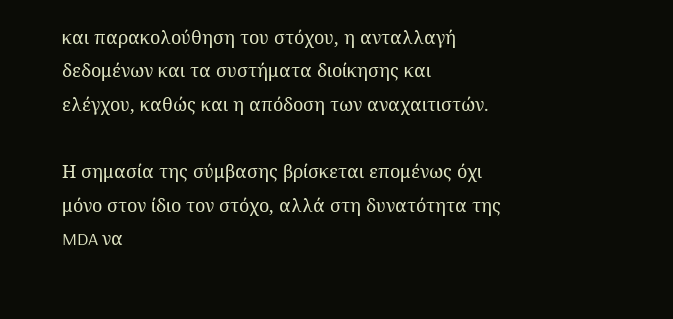και παρακολούθηση του στόχου, η ανταλλαγή δεδομένων και τα συστήματα διοίκησης και ελέγχου, καθώς και η απόδοση των αναχαιτιστών.

Η σημασία της σύμβασης βρίσκεται επομένως όχι μόνο στον ίδιο τον στόχο, αλλά στη δυνατότητα της MDA να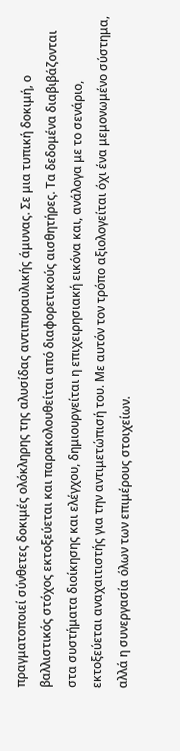πραγματοποιεί σύνθετες δοκιμές ολόκληρης της αλυσίδας αντιπυραυλικής άμυνας. Σε μια τυπική δοκιμή, ο βαλλιστικός στόχος εκτοξεύεται και παρακολουθείται από διαφορετικούς αισθητήρες. Τα δεδομένα διαβιβάζονται στα συστήματα διοίκησης και ελέγχου, δημιουργείται η επιχειρησιακή εικόνα και, ανάλογα με το σενάριο, εκτοξεύεται αναχαιτιστής για την αντιμετώπισή του. Με αυτόν τον τρόπο αξιολογείται όχι ένα μεμονωμένο σύστημα, αλλά η συνεργασία όλων των επιμέρους στοιχείων.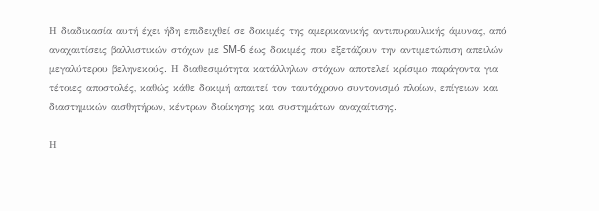Η διαδικασία αυτή έχει ήδη επιδειχθεί σε δοκιμές της αμερικανικής αντιπυραυλικής άμυνας, από αναχαιτίσεις βαλλιστικών στόχων με SM-6 έως δοκιμές που εξετάζουν την αντιμετώπιση απειλών μεγαλύτερου βεληνεκούς. Η διαθεσιμότητα κατάλληλων στόχων αποτελεί κρίσιμο παράγοντα για τέτοιες αποστολές, καθώς κάθε δοκιμή απαιτεί τον ταυτόχρονο συντονισμό πλοίων, επίγειων και διαστημικών αισθητήρων, κέντρων διοίκησης και συστημάτων αναχαίτισης.

Η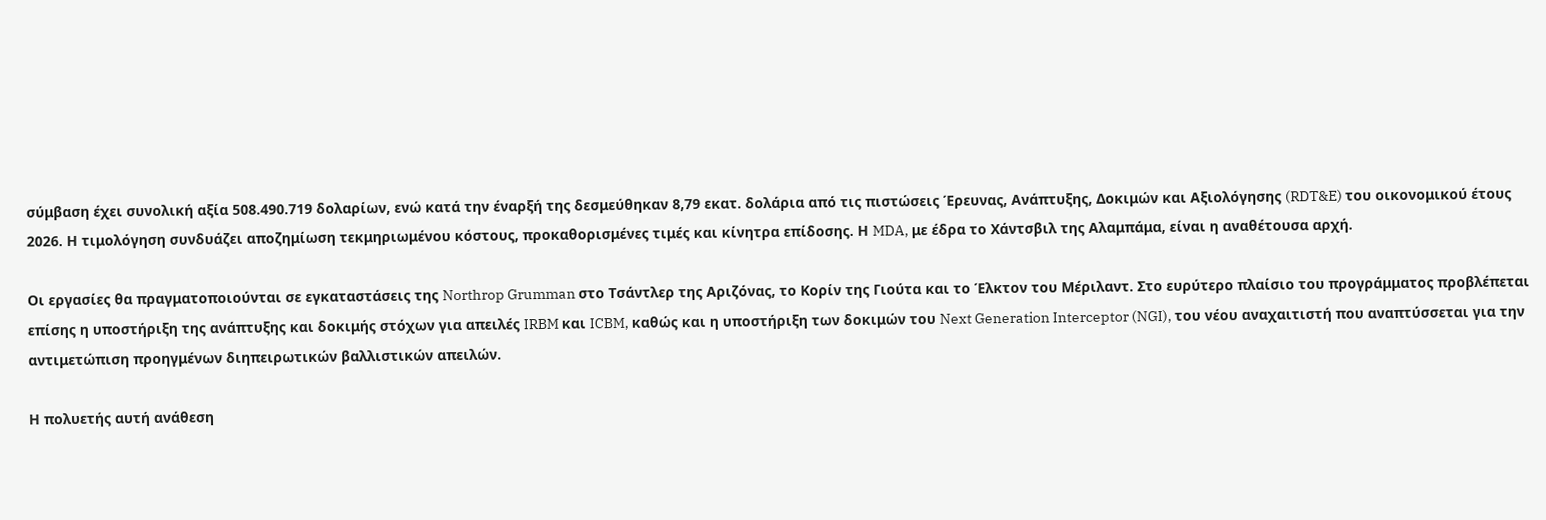σύμβαση έχει συνολική αξία 508.490.719 δολαρίων, ενώ κατά την έναρξή της δεσμεύθηκαν 8,79 εκατ. δολάρια από τις πιστώσεις Έρευνας, Ανάπτυξης, Δοκιμών και Αξιολόγησης (RDT&E) του οικονομικού έτους 2026. Η τιμολόγηση συνδυάζει αποζημίωση τεκμηριωμένου κόστους, προκαθορισμένες τιμές και κίνητρα επίδοσης. Η MDA, με έδρα το Χάντσβιλ της Αλαμπάμα, είναι η αναθέτουσα αρχή.

Οι εργασίες θα πραγματοποιούνται σε εγκαταστάσεις της Northrop Grumman στο Τσάντλερ της Αριζόνας, το Κορίν της Γιούτα και το Έλκτον του Μέριλαντ. Στο ευρύτερο πλαίσιο του προγράμματος προβλέπεται επίσης η υποστήριξη της ανάπτυξης και δοκιμής στόχων για απειλές IRBM και ICBM, καθώς και η υποστήριξη των δοκιμών του Next Generation Interceptor (NGI), του νέου αναχαιτιστή που αναπτύσσεται για την αντιμετώπιση προηγμένων διηπειρωτικών βαλλιστικών απειλών.

Η πολυετής αυτή ανάθεση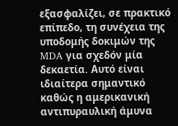εξασφαλίζει, σε πρακτικό επίπεδο, τη συνέχεια της υποδομής δοκιμών της MDA για σχεδόν μία δεκαετία. Αυτό είναι ιδιαίτερα σημαντικό καθώς η αμερικανική αντιπυραυλική άμυνα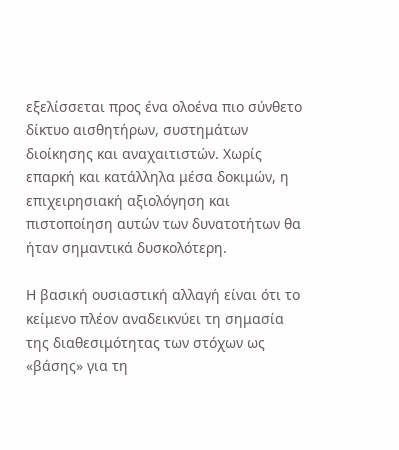εξελίσσεται προς ένα ολοένα πιο σύνθετο δίκτυο αισθητήρων, συστημάτων διοίκησης και αναχαιτιστών. Χωρίς επαρκή και κατάλληλα μέσα δοκιμών, η επιχειρησιακή αξιολόγηση και πιστοποίηση αυτών των δυνατοτήτων θα ήταν σημαντικά δυσκολότερη.

Η βασική ουσιαστική αλλαγή είναι ότι το κείμενο πλέον αναδεικνύει τη σημασία της διαθεσιμότητας των στόχων ως «βάσης» για τη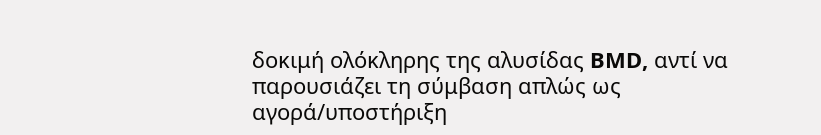δοκιμή ολόκληρης της αλυσίδας BMD, αντί να παρουσιάζει τη σύμβαση απλώς ως αγορά/υποστήριξη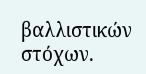βαλλιστικών στόχων.